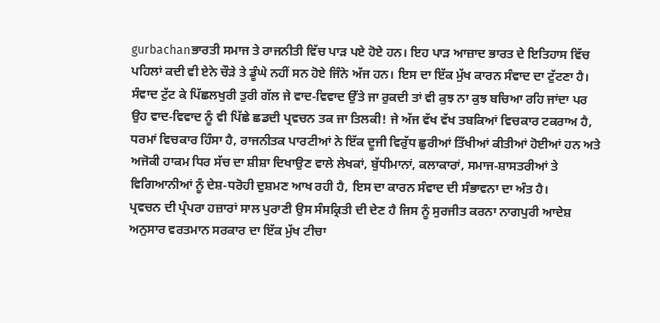gurbachanਭਾਰਤੀ ਸਮਾਜ ਤੇ ਰਾਜਨੀਤੀ ਵਿੱਚ ਪਾੜ ਪਏ ਹੋਏ ਹਨ। ਇਹ ਪਾੜ ਆਜ਼ਾਦ ਭਾਰਤ ਦੇ ਇਤਿਹਾਸ ਵਿੱਚ ਪਹਿਲਾਂ ਕਦੀ ਵੀ ਏਨੇ ਚੌੜੇ ਤੇ ਡੂੰਘੇ ਨਹੀਂ ਸਨ ਹੋਏ ਜਿੰਨੇ ਅੱਜ ਹਨ। ਇਸ ਦਾ ਇੱਕ ਮੁੱਖ ਕਾਰਨ ਸੰਵਾਦ ਦਾ ਟੁੱਟਣਾ ਹੈ। ਸੰਵਾਦ ਟੁੱਟ ਕੇ ਪਿੱਛਲਖੁਰੀ ਤੁਰੀ ਗੱਲ ਜੇ ਵਾਦ-ਵਿਵਾਦ ਉੱਤੇ ਜਾ ਰੁਕਦੀ ਤਾਂ ਵੀ ਕੁਝ ਨਾ ਕੁਝ ਬਚਿਆ ਰਹਿ ਜਾਂਦਾ ਪਰ ਉਹ ਵਾਦ-ਵਿਵਾਦ ਨੂੰ ਵੀ ਪਿੱਛੇ ਛਡਦੀ ਪ੍ਰਵਚਨ ਤਕ ਜਾ ਤਿਲਕੀ! ਜੇ ਅੱਜ ਵੱਖ ਵੱਖ ਤਬਕਿਆਂ ਵਿਚਕਾਰ ਟਕਰਾਅ ਹੈ, ਧਰਮਾਂ ਵਿਚਕਾਰ ਹਿੰਸਾ ਹੈ, ਰਾਜਨੀਤਕ ਪਾਰਟੀਆਂ ਨੇ ਇੱਕ ਦੂਜੀ ਵਿਰੁੱਧ ਛੁਰੀਆਂ ਤਿੱਖੀਆਂ ਕੀਤੀਆਂ ਹੋਈਆਂ ਹਨ ਅਤੇ ਅਜੋਕੀ ਹਾਕਮ ਧਿਰ ਸੱਚ ਦਾ ਸ਼ੀਸ਼ਾ ਦਿਖਾਉਣ ਵਾਲੇ ਲੇਖਕਾਂ, ਬੁੱਧੀਮਾਨਾਂ, ਕਲਾਕਾਰਾਂ, ਸਮਾਜ-ਸ਼ਾਸਤਰੀਆਂ ਤੇ ਵਿਗਿਆਨੀਆਂ ਨੂੰ ਦੇਸ਼-ਧਰੋਹੀ ਦੁਸ਼ਮਣ ਆਖ ਰਹੀ ਹੈ, ਇਸ ਦਾ ਕਾਰਨ ਸੰਵਾਦ ਦੀ ਸੰਭਾਵਨਾ ਦਾ ਅੰਤ ਹੈ।
ਪ੍ਰਵਚਨ ਦੀ ਪ੍ਰੰਪਰਾ ਹਜ਼ਾਰਾਂ ਸਾਲ ਪੁਰਾਣੀ ਉਸ ਸੰਸਕ੍ਰਿਤੀ ਦੀ ਦੇਣ ਹੈ ਜਿਸ ਨੂੰ ਸੁਰਜੀਤ ਕਰਨਾ ਨਾਗਪੁਰੀ ਆਦੇਸ਼ ਅਨੁਸਾਰ ਵਰਤਮਾਨ ਸਰਕਾਰ ਦਾ ਇੱਕ ਮੁੱਖ ਟੀਚਾ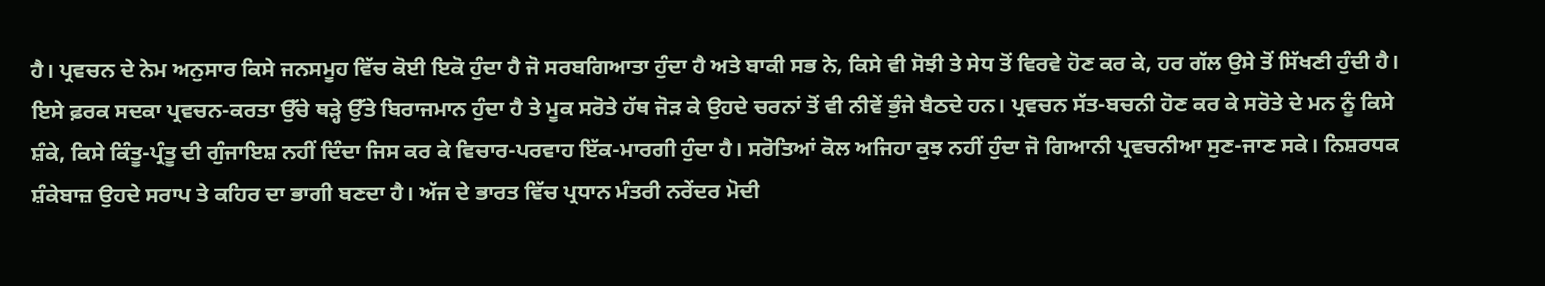ਹੈ। ਪ੍ਰਵਚਨ ਦੇ ਨੇਮ ਅਨੁਸਾਰ ਕਿਸੇ ਜਨਸਮੂਹ ਵਿੱਚ ਕੋਈ ਇਕੋ ਹੁੰਦਾ ਹੈ ਜੋ ਸਰਬਗਿਆਤਾ ਹੁੰਦਾ ਹੈ ਅਤੇ ਬਾਕੀ ਸਭ ਨੇ, ਕਿਸੇ ਵੀ ਸੋਝੀ ਤੇ ਸੇਧ ਤੋਂ ਵਿਰਵੇ ਹੋਣ ਕਰ ਕੇ, ਹਰ ਗੱਲ ਉਸੇ ਤੋਂ ਸਿੱਖਣੀ ਹੁੰਦੀ ਹੈ। ਇਸੇ ਫ਼ਰਕ ਸਦਕਾ ਪ੍ਰਵਚਨ-ਕਰਤਾ ਉੱਚੇ ਥੜ੍ਹੇ ਉੱਤੇ ਬਿਰਾਜਮਾਨ ਹੁੰਦਾ ਹੈ ਤੇ ਮੂਕ ਸਰੋਤੇ ਹੱਥ ਜੋੜ ਕੇ ਉਹਦੇ ਚਰਨਾਂ ਤੋਂ ਵੀ ਨੀਵੇਂ ਭੁੰਜੇ ਬੈਠਦੇ ਹਨ। ਪ੍ਰਵਚਨ ਸੱਤ-ਬਚਨੀ ਹੋਣ ਕਰ ਕੇ ਸਰੋਤੇ ਦੇ ਮਨ ਨੂੰ ਕਿਸੇ ਸ਼ੰਕੇ, ਕਿਸੇ ਕਿੰਤੂ-ਪ੍ਰੰਤੂ ਦੀ ਗੁੰਜਾਇਸ਼ ਨਹੀਂ ਦਿੰਦਾ ਜਿਸ ਕਰ ਕੇ ਵਿਚਾਰ-ਪਰਵਾਹ ਇੱਕ-ਮਾਰਗੀ ਹੁੰਦਾ ਹੈ। ਸਰੋਤਿਆਂ ਕੋਲ ਅਜਿਹਾ ਕੁਝ ਨਹੀਂ ਹੁੰਦਾ ਜੋ ਗਿਆਨੀ ਪ੍ਰਵਚਨੀਆ ਸੁਣ-ਜਾਣ ਸਕੇ। ਨਿਸ਼ਰਧਕ ਸ਼ੰਕੇਬਾਜ਼ ਉਹਦੇ ਸਰਾਪ ਤੇ ਕਹਿਰ ਦਾ ਭਾਗੀ ਬਣਦਾ ਹੈ। ਅੱਜ ਦੇ ਭਾਰਤ ਵਿੱਚ ਪ੍ਰਧਾਨ ਮੰਤਰੀ ਨਰੇਂਦਰ ਮੋਦੀ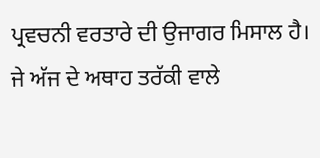ਪ੍ਰਵਚਨੀ ਵਰਤਾਰੇ ਦੀ ਉਜਾਗਰ ਮਿਸਾਲ ਹੈ। ਜੇ ਅੱਜ ਦੇ ਅਥਾਹ ਤਰੱਕੀ ਵਾਲੇ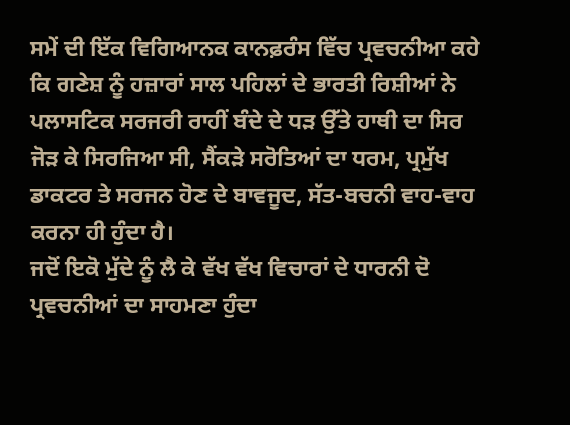ਸਮੇਂ ਦੀ ਇੱਕ ਵਿਗਿਆਨਕ ਕਾਨਫ਼ਰੰਸ ਵਿੱਚ ਪ੍ਰਵਚਨੀਆ ਕਹੇ ਕਿ ਗਣੇਸ਼ ਨੂੰ ਹਜ਼ਾਰਾਂ ਸਾਲ ਪਹਿਲਾਂ ਦੇ ਭਾਰਤੀ ਰਿਸ਼ੀਆਂ ਨੇ ਪਲਾਸਟਿਕ ਸਰਜਰੀ ਰਾਹੀਂ ਬੰਦੇ ਦੇ ਧੜ ਉੱਤੇ ਹਾਥੀ ਦਾ ਸਿਰ ਜੋੜ ਕੇ ਸਿਰਜਿਆ ਸੀ, ਸੈਂਕੜੇ ਸਰੋਤਿਆਂ ਦਾ ਧਰਮ, ਪ੍ਰਮੁੱਖ ਡਾਕਟਰ ਤੇ ਸਰਜਨ ਹੋਣ ਦੇ ਬਾਵਜੂਦ, ਸੱਤ-ਬਚਨੀ ਵਾਹ-ਵਾਹ ਕਰਨਾ ਹੀ ਹੁੰਦਾ ਹੈ।
ਜਦੋਂ ਇਕੋ ਮੁੱਦੇ ਨੂੰ ਲੈ ਕੇ ਵੱਖ ਵੱਖ ਵਿਚਾਰਾਂ ਦੇ ਧਾਰਨੀ ਦੋ ਪ੍ਰਵਚਨੀਆਂ ਦਾ ਸਾਹਮਣਾ ਹੁੰਦਾ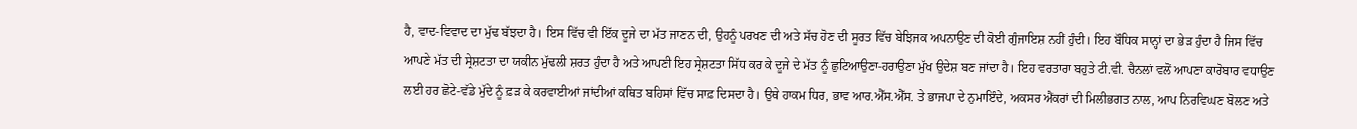ਹੈ, ਵਾਦ-ਵਿਵਾਦ ਦਾ ਮੁੱਢ ਬੱਝਦਾ ਹੈ। ਇਸ ਵਿੱਚ ਵੀ ਇੱਕ ਦੂਜੇ ਦਾ ਮੱਤ ਜਾਣਨ ਦੀ, ਉਹਨੂੰ ਪਰਖਣ ਦੀ ਅਤੇ ਸੱਚ ਹੋਣ ਦੀ ਸੂਰਤ ਵਿੱਚ ਬੇਝਿਜਕ ਅਪਨਾਉਣ ਦੀ ਕੋਈ ਗੁੰਜਾਇਸ਼ ਨਹੀਂ ਹੁੰਦੀ। ਇਹ ਬੌਧਿਕ ਸਾਨ੍ਹਾਂ ਦਾ ਭੇੜ ਹੁੰਦਾ ਹੈ ਜਿਸ ਵਿੱਚ ਆਪਣੇ ਮੱਤ ਦੀ ਸ੍ਰੇਸ਼ਟਤਾ ਦਾ ਯਕੀਨ ਮੁੱਢਲੀ ਸ਼ਰਤ ਹੁੰਦਾ ਹੈ ਅਤੇ ਆਪਣੀ ਇਹ ਸ੍ਰੇਸ਼ਟਤਾ ਸਿੱਧ ਕਰ ਕੇ ਦੂਜੇ ਦੇ ਮੱਤ ਨੂੰ ਛੁਟਿਆਉਣਾ-ਹਰਾਉਣਾ ਮੁੱਖ ਉਦੇਸ਼ ਬਣ ਜਾਂਦਾ ਹੈ। ਇਹ ਵਰਤਾਰਾ ਬਹੁਤੇ ਟੀ.ਵੀ. ਚੈਨਲਾਂ ਵਲੋਂ ਆਪਣਾ ਕਾਰੋਬਾਰ ਵਧਾਉਣ ਲਈ ਹਰ ਛੋਟੇ-ਵੱਡੇ ਮੁੱਦੇ ਨੂੰ ਫ਼ੜ ਕੇ ਕਰਵਾਈਆਂ ਜਾਂਦੀਆਂ ਕਥਿਤ ਬਹਿਸਾਂ ਵਿੱਚ ਸਾਫ਼ ਦਿਸਦਾ ਹੈ। ਉਥੇ ਹਾਕਮ ਧਿਰ, ਭਾਵ ਆਰ.ਐੱਸ.ਐੱਸ. ਤੇ ਭਾਜਪਾ ਦੇ ਨੁਮਾਇੰਦੇ, ਅਕਸਰ ਐਂਕਰਾਂ ਦੀ ਮਿਲੀਭਗਤ ਨਾਲ, ਆਪ ਨਿਰਵਿਘਣ ਬੋਲਣ ਅਤੇ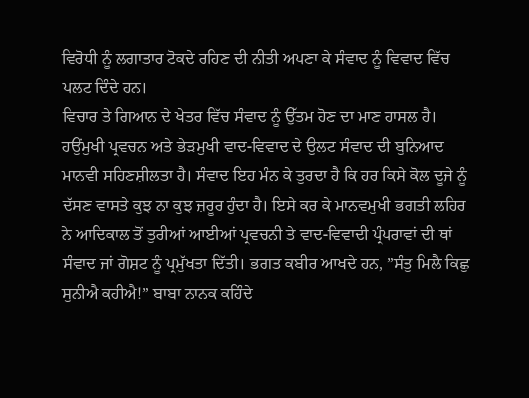ਵਿਰੋਧੀ ਨੂੰ ਲਗਾਤਾਰ ਟੋਕਦੇ ਰਹਿਣ ਦੀ ਨੀਤੀ ਅਪਣਾ ਕੇ ਸੰਵਾਦ ਨੂੰ ਵਿਵਾਦ ਵਿੱਚ ਪਲਟ ਦਿੰਦੇ ਹਨ।
ਵਿਚਾਰ ਤੇ ਗਿਆਨ ਦੇ ਖੇਤਰ ਵਿੱਚ ਸੰਵਾਦ ਨੂੰ ਉੱਤਮ ਹੋਣ ਦਾ ਮਾਣ ਹਾਸਲ ਹੈ। ਹਉਂਮੁਖੀ ਪ੍ਰਵਚਨ ਅਤੇ ਭੇੜਮੁਖੀ ਵਾਦ-ਵਿਵਾਦ ਦੇ ਉਲਟ ਸੰਵਾਦ ਦੀ ਬੁਨਿਆਦ ਮਾਨਵੀ ਸਹਿਣਸ਼ੀਲਤਾ ਹੈ। ਸੰਵਾਦ ਇਹ ਮੰਨ ਕੇ ਤੁਰਦਾ ਹੈ ਕਿ ਹਰ ਕਿਸੇ ਕੋਲ ਦੂਜੇ ਨੂੰ ਦੱਸਣ ਵਾਸਤੇ ਕੁਝ ਨਾ ਕੁਝ ਜ਼ਰੂਰ ਹੁੰਦਾ ਹੈ। ਇਸੇ ਕਰ ਕੇ ਮਾਨਵਮੁਖੀ ਭਗਤੀ ਲਹਿਰ ਨੇ ਆਦਿਕਾਲ ਤੋਂ ਤੁਰੀਆਂ ਆਈਆਂ ਪ੍ਰਵਚਨੀ ਤੇ ਵਾਦ-ਵਿਵਾਦੀ ਪ੍ਰੰਪਰਾਵਾਂ ਦੀ ਥਾਂ ਸੰਵਾਦ ਜਾਂ ਗੋਸ਼ਟ ਨੂੰ ਪ੍ਰਮੁੱਖਤਾ ਦਿੱਤੀ। ਭਗਤ ਕਬੀਰ ਆਖਦੇ ਹਨ, ”ਸੰਤੁ ਮਿਲੈ ਕਿਛੁ ਸੁਨੀਐ ਕਹੀਐ!” ਬਾਬਾ ਨਾਨਕ ਕਹਿੰਦੇ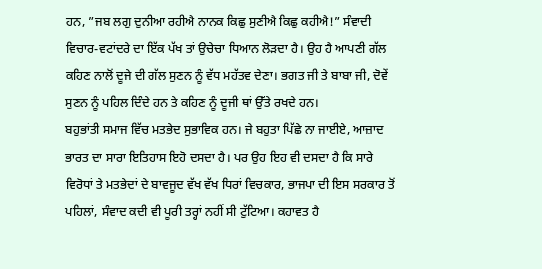ਹਨ, ”ਜਬ ਲਗੁ ਦੁਨੀਆ ਰਹੀਐ ਨਾਨਕ ਕਿਛੁ ਸੁਣੀਐ ਕਿਛੁ ਕਹੀਐ!” ਸੰਵਾਦੀ ਵਿਚਾਰ-ਵਟਾਂਦਰੇ ਦਾ ਇੱਕ ਪੱਖ ਤਾਂ ਉਚੇਚਾ ਧਿਆਨ ਲੋੜਦਾ ਹੈ। ਉਹ ਹੈ ਆਪਣੀ ਗੱਲ ਕਹਿਣ ਨਾਲੋਂ ਦੂਜੇ ਦੀ ਗੱਲ ਸੁਣਨ ਨੂੰ ਵੱਧ ਮਹੱਤਵ ਦੇਣਾ। ਭਗਤ ਜੀ ਤੇ ਬਾਬਾ ਜੀ, ਦੋਵੇਂ ਸੁਣਨ ਨੂੰ ਪਹਿਲ ਦਿੰਦੇ ਹਨ ਤੇ ਕਹਿਣ ਨੂੰ ਦੂਜੀ ਥਾਂ ਉੱਤੇ ਰਖਦੇ ਹਨ।
ਬਹੁਭਾਂਤੀ ਸਮਾਜ ਵਿੱਚ ਮਤਭੇਦ ਸੁਭਾਵਿਕ ਹਨ। ਜੇ ਬਹੁਤਾ ਪਿੱਛੇ ਨਾ ਜਾਈਏ, ਆਜ਼ਾਦ ਭਾਰਤ ਦਾ ਸਾਰਾ ਇਤਿਹਾਸ ਇਹੋ ਦਸਦਾ ਹੈ। ਪਰ ਉਹ ਇਹ ਵੀ ਦਸਦਾ ਹੈ ਕਿ ਸਾਰੇ ਵਿਰੋਧਾਂ ਤੇ ਮਤਭੇਦਾਂ ਦੇ ਬਾਵਜੂਦ ਵੱਖ ਵੱਖ ਧਿਰਾਂ ਵਿਚਕਾਰ, ਭਾਜਪਾ ਦੀ ਇਸ ਸਰਕਾਰ ਤੋਂ ਪਹਿਲਾਂ, ਸੰਵਾਦ ਕਦੀ ਵੀ ਪੂਰੀ ਤਰ੍ਹਾਂ ਨਹੀਂ ਸੀ ਟੁੱਟਿਆ। ਕਹਾਵਤ ਹੈ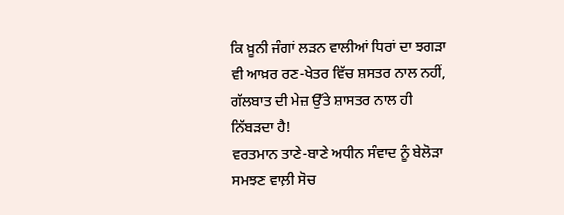ਕਿ ਖ਼ੂਨੀ ਜੰਗਾਂ ਲੜਨ ਵਾਲੀਆਂ ਧਿਰਾਂ ਦਾ ਝਗੜਾ ਵੀ ਆਖ਼ਰ ਰਣ-ਖੇਤਰ ਵਿੱਚ ਸ਼ਸਤਰ ਨਾਲ ਨਹੀਂ, ਗੱਲਬਾਤ ਦੀ ਮੇਜ਼ ਉੱਤੇ ਸ਼ਾਸਤਰ ਨਾਲ ਹੀ ਨਿੱਬੜਦਾ ਹੈ!
ਵਰਤਮਾਨ ਤਾਣੇ-ਬਾਣੇ ਅਧੀਨ ਸੰਵਾਦ ਨੂੰ ਬੇਲੋੜਾ ਸਮਝਣ ਵਾਲ਼ੀ ਸੋਚ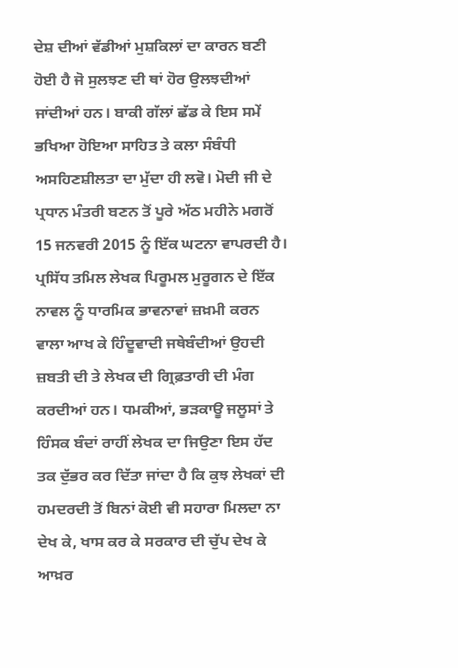ਦੇਸ਼ ਦੀਆਂ ਵੱਡੀਆਂ ਮੁਸ਼ਕਿਲਾਂ ਦਾ ਕਾਰਨ ਬਣੀ ਹੋਈ ਹੈ ਜੋ ਸੁਲਝਣ ਦੀ ਥਾਂ ਹੋਰ ਉਲਝਦੀਆਂ ਜਾਂਦੀਆਂ ਹਨ। ਬਾਕੀ ਗੱਲਾਂ ਛੱਡ ਕੇ ਇਸ ਸਮੇਂ ਭਖਿਆ ਹੋਇਆ ਸਾਹਿਤ ਤੇ ਕਲਾ ਸੰਬੰਧੀ ਅਸਹਿਣਸ਼ੀਲਤਾ ਦਾ ਮੁੱਦਾ ਹੀ ਲਵੋ। ਮੋਦੀ ਜੀ ਦੇ ਪ੍ਰਧਾਨ ਮੰਤਰੀ ਬਣਨ ਤੋਂ ਪੂਰੇ ਅੱਠ ਮਹੀਨੇ ਮਗਰੋਂ 15 ਜਨਵਰੀ 2015 ਨੂੰ ਇੱਕ ਘਟਨਾ ਵਾਪਰਦੀ ਹੈ। ਪ੍ਰਸਿੱਧ ਤਮਿਲ ਲੇਖਕ ਪਿਰੂਮਲ ਮੁਰੂਗਨ ਦੇ ਇੱਕ ਨਾਵਲ ਨੂੰ ਧਾਰਮਿਕ ਭਾਵਨਾਵਾਂ ਜ਼ਖ਼ਮੀ ਕਰਨ ਵਾਲਾ ਆਖ ਕੇ ਹਿੰਦੂਵਾਦੀ ਜਥੇਬੰਦੀਆਂ ਉਹਦੀ ਜ਼ਬਤੀ ਦੀ ਤੇ ਲੇਖਕ ਦੀ ਗ੍ਰਿਫ਼ਤਾਰੀ ਦੀ ਮੰਗ ਕਰਦੀਆਂ ਹਨ। ਧਮਕੀਆਂ, ਭੜਕਾਊ ਜਲੂਸਾਂ ਤੇ ਹਿੰਸਕ ਬੰਦਾਂ ਰਾਹੀਂ ਲੇਖਕ ਦਾ ਜਿਉਣਾ ਇਸ ਹੱਦ ਤਕ ਦੁੱਭਰ ਕਰ ਦਿੱਤਾ ਜਾਂਦਾ ਹੈ ਕਿ ਕੁਝ ਲੇਖਕਾਂ ਦੀ ਹਮਦਰਦੀ ਤੋਂ ਬਿਨਾਂ ਕੋਈ ਵੀ ਸਹਾਰਾ ਮਿਲਦਾ ਨਾ ਦੇਖ ਕੇ, ਖਾਸ ਕਰ ਕੇ ਸਰਕਾਰ ਦੀ ਚੁੱਪ ਦੇਖ ਕੇ ਆਖ਼ਰ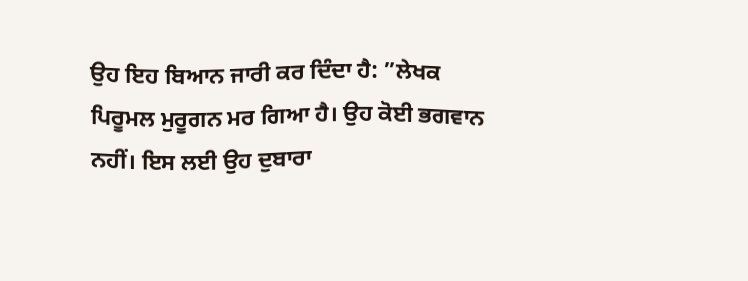ਉਹ ਇਹ ਬਿਆਨ ਜਾਰੀ ਕਰ ਦਿੰਦਾ ਹੈ: ”ਲੇਖਕ ਪਿਰੂਮਲ ਮੁਰੂਗਨ ਮਰ ਗਿਆ ਹੈ। ਉਹ ਕੋਈ ਭਗਵਾਨ ਨਹੀਂ। ਇਸ ਲਈ ਉਹ ਦੁਬਾਰਾ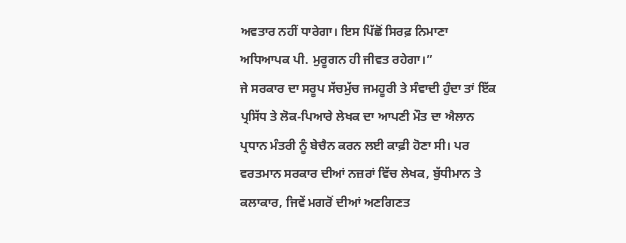ਅਵਤਾਰ ਨਹੀਂ ਧਾਰੇਗਾ। ਇਸ ਪਿੱਛੋਂ ਸਿਰਫ਼ ਨਿਮਾਣਾ ਅਧਿਆਪਕ ਪੀ. ਮੁਰੂਗਨ ਹੀ ਜੀਵਤ ਰਹੇਗਾ।”
ਜੇ ਸਰਕਾਰ ਦਾ ਸਰੂਪ ਸੱਚਮੁੱਚ ਜਮਹੂਰੀ ਤੇ ਸੰਵਾਦੀ ਹੁੰਦਾ ਤਾਂ ਇੱਕ ਪ੍ਰਸਿੱਧ ਤੇ ਲੋਕ-ਪਿਆਰੇ ਲੇਖਕ ਦਾ ਆਪਣੀ ਮੌਤ ਦਾ ਐਲਾਨ ਪ੍ਰਧਾਨ ਮੰਤਰੀ ਨੂੰ ਬੇਚੈਨ ਕਰਨ ਲਈ ਕਾਫ਼ੀ ਹੋਣਾ ਸੀ। ਪਰ ਵਰਤਮਾਨ ਸਰਕਾਰ ਦੀਆਂ ਨਜ਼ਰਾਂ ਵਿੱਚ ਲੇਖਕ, ਬੁੱਧੀਮਾਨ ਤੇ ਕਲਾਕਾਰ, ਜਿਵੇਂ ਮਗਰੋਂ ਦੀਆਂ ਅਣਗਿਣਤ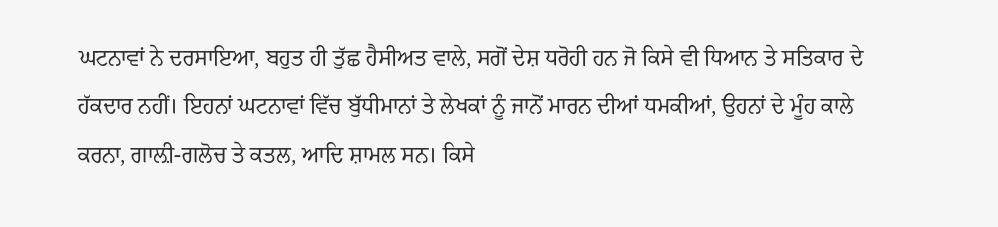ਘਟਨਾਵਾਂ ਨੇ ਦਰਸਾਇਆ, ਬਹੁਤ ਹੀ ਤੁੱਛ ਹੈਸੀਅਤ ਵਾਲੇ, ਸਗੋਂ ਦੇਸ਼ ਧਰੋਹੀ ਹਨ ਜੋ ਕਿਸੇ ਵੀ ਧਿਆਨ ਤੇ ਸਤਿਕਾਰ ਦੇ ਹੱਕਦਾਰ ਨਹੀਂ। ਇਹਨਾਂ ਘਟਨਾਵਾਂ ਵਿੱਚ ਬੁੱਧੀਮਾਨਾਂ ਤੇ ਲੇਖਕਾਂ ਨੂੰ ਜਾਨੋਂ ਮਾਰਨ ਦੀਆਂ ਧਮਕੀਆਂ, ਉਹਨਾਂ ਦੇ ਮੂੰਹ ਕਾਲੇ ਕਰਨਾ, ਗਾਲ਼ੀ-ਗਲੋਚ ਤੇ ਕਤਲ, ਆਦਿ ਸ਼ਾਮਲ ਸਨ। ਕਿਸੇ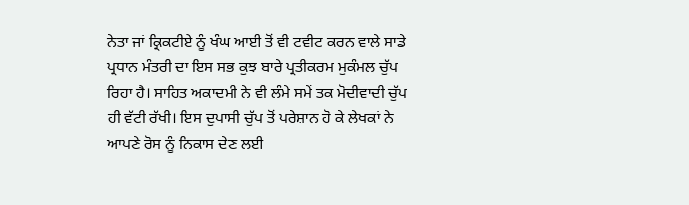ਨੇਤਾ ਜਾਂ ਕ੍ਰਿਕਟੀਏ ਨੂੰ ਖੰਘ ਆਈ ਤੋਂ ਵੀ ਟਵੀਟ ਕਰਨ ਵਾਲੇ ਸਾਡੇ ਪ੍ਰਧਾਨ ਮੰਤਰੀ ਦਾ ਇਸ ਸਭ ਕੁਝ ਬਾਰੇ ਪ੍ਰਤੀਕਰਮ ਮੁਕੰਮਲ ਚੁੱਪ ਰਿਹਾ ਹੈ। ਸਾਹਿਤ ਅਕਾਦਮੀ ਨੇ ਵੀ ਲੰਮੇ ਸਮੇਂ ਤਕ ਮੋਦੀਵਾਦੀ ਚੁੱਪ ਹੀ ਵੱਟੀ ਰੱਖੀ। ਇਸ ਦੁਪਾਸੀ ਚੁੱਪ ਤੋਂ ਪਰੇਸ਼ਾਨ ਹੋ ਕੇ ਲੇਖਕਾਂ ਨੇ ਆਪਣੇ ਰੋਸ ਨੂੰ ਨਿਕਾਸ ਦੇਣ ਲਈ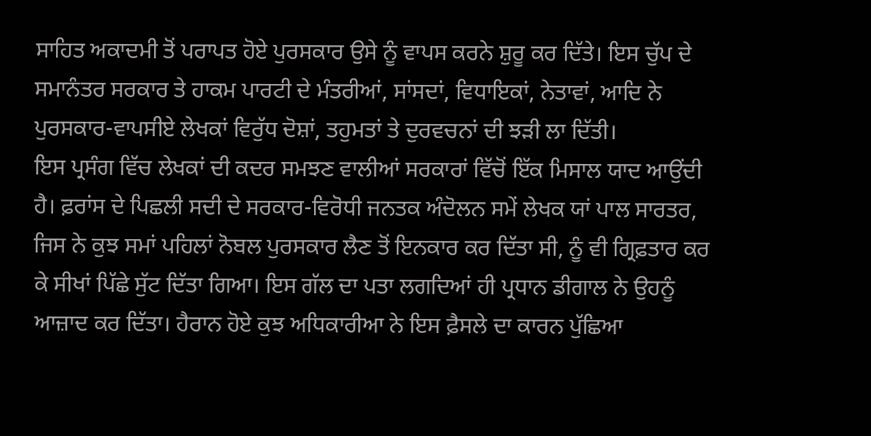ਸਾਹਿਤ ਅਕਾਦਮੀ ਤੋਂ ਪਰਾਪਤ ਹੋਏ ਪੁਰਸਕਾਰ ਉਸੇ ਨੂੰ ਵਾਪਸ ਕਰਨੇ ਸ਼ੁਰੂ ਕਰ ਦਿੱਤੇ। ਇਸ ਚੁੱਪ ਦੇ ਸਮਾਨੰਤਰ ਸਰਕਾਰ ਤੇ ਹਾਕਮ ਪਾਰਟੀ ਦੇ ਮੰਤਰੀਆਂ, ਸਾਂਸਦਾਂ, ਵਿਧਾਇਕਾਂ, ਨੇਤਾਵਾਂ, ਆਦਿ ਨੇ ਪੁਰਸਕਾਰ-ਵਾਪਸੀਏ ਲੇਖਕਾਂ ਵਿਰੁੱਧ ਦੋਸ਼ਾਂ, ਤਹੁਮਤਾਂ ਤੇ ਦੁਰਵਚਨਾਂ ਦੀ ਝੜੀ ਲਾ ਦਿੱਤੀ।
ਇਸ ਪ੍ਰਸੰਗ ਵਿੱਚ ਲੇਖਕਾਂ ਦੀ ਕਦਰ ਸਮਝਣ ਵਾਲੀਆਂ ਸਰਕਾਰਾਂ ਵਿੱਚੋਂ ਇੱਕ ਮਿਸਾਲ ਯਾਦ ਆਉਂਦੀ ਹੈ। ਫ਼ਰਾਂਸ ਦੇ ਪਿਛਲੀ ਸਦੀ ਦੇ ਸਰਕਾਰ-ਵਿਰੋਧੀ ਜਨਤਕ ਅੰਦੋਲਨ ਸਮੇਂ ਲੇਖਕ ਯਾਂ ਪਾਲ ਸਾਰਤਰ, ਜਿਸ ਨੇ ਕੁਝ ਸਮਾਂ ਪਹਿਲਾਂ ਨੋਬਲ ਪੁਰਸਕਾਰ ਲੈਣ ਤੋਂ ਇਨਕਾਰ ਕਰ ਦਿੱਤਾ ਸੀ, ਨੂੰ ਵੀ ਗ੍ਰਿਫ਼ਤਾਰ ਕਰ ਕੇ ਸੀਖਾਂ ਪਿੱਛੇ ਸੁੱਟ ਦਿੱਤਾ ਗਿਆ। ਇਸ ਗੱਲ ਦਾ ਪਤਾ ਲਗਦਿਆਂ ਹੀ ਪ੍ਰਧਾਨ ਡੀਗਾਲ ਨੇ ਉਹਨੂੰ ਆਜ਼ਾਦ ਕਰ ਦਿੱਤਾ। ਹੈਰਾਨ ਹੋਏ ਕੁਝ ਅਧਿਕਾਰੀਆ ਨੇ ਇਸ ਫ਼ੈਸਲੇ ਦਾ ਕਾਰਨ ਪੁੱਛਿਆ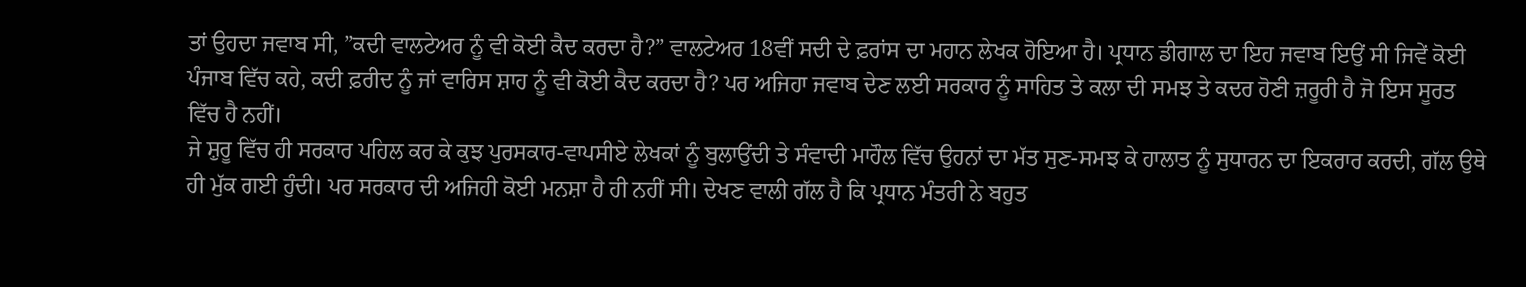ਤਾਂ ਉਹਦਾ ਜਵਾਬ ਸੀ, ”ਕਦੀ ਵਾਲਟੇਅਰ ਨੂੰ ਵੀ ਕੋਈ ਕੈਦ ਕਰਦਾ ਹੈ?” ਵਾਲਟੇਅਰ 18ਵੀਂ ਸਦੀ ਦੇ ਫ਼ਰਾਂਸ ਦਾ ਮਹਾਨ ਲੇਖਕ ਹੋਇਆ ਹੈ। ਪ੍ਰਧਾਨ ਡੀਗਾਲ ਦਾ ਇਹ ਜਵਾਬ ਇਉਂ ਸੀ ਜਿਵੇਂ ਕੋਈ ਪੰਜਾਬ ਵਿੱਚ ਕਹੇ, ਕਦੀ ਫ਼ਰੀਦ ਨੂੰ ਜਾਂ ਵਾਰਿਸ ਸ਼ਾਹ ਨੂੰ ਵੀ ਕੋਈ ਕੈਦ ਕਰਦਾ ਹੈ? ਪਰ ਅਜਿਹਾ ਜਵਾਬ ਦੇਣ ਲਈ ਸਰਕਾਰ ਨੂੰ ਸਾਹਿਤ ਤੇ ਕਲਾ ਦੀ ਸਮਝ ਤੇ ਕਦਰ ਹੋਣੀ ਜ਼ਰੂਰੀ ਹੈ ਜੋ ਇਸ ਸੂਰਤ ਵਿੱਚ ਹੈ ਨਹੀਂ।
ਜੇ ਸ਼ੁਰੂ ਵਿੱਚ ਹੀ ਸਰਕਾਰ ਪਹਿਲ ਕਰ ਕੇ ਕੁਝ ਪੁਰਸਕਾਰ-ਵਾਪਸੀਏ ਲੇਖਕਾਂ ਨੂੰ ਬੁਲਾਉਂਦੀ ਤੇ ਸੰਵਾਦੀ ਮਾਹੌਲ ਵਿੱਚ ਉਹਨਾਂ ਦਾ ਮੱਤ ਸੁਣ-ਸਮਝ ਕੇ ਹਾਲਾਤ ਨੂੰ ਸੁਧਾਰਨ ਦਾ ਇਕਰਾਰ ਕਰਦੀ, ਗੱਲ ਉਥੇ ਹੀ ਮੁੱਕ ਗਈ ਹੁੰਦੀ। ਪਰ ਸਰਕਾਰ ਦੀ ਅਜਿਹੀ ਕੋਈ ਮਨਸ਼ਾ ਹੈ ਹੀ ਨਹੀਂ ਸੀ। ਦੇਖਣ ਵਾਲੀ ਗੱਲ ਹੈ ਕਿ ਪ੍ਰਧਾਨ ਮੰਤਰੀ ਨੇ ਬਹੁਤ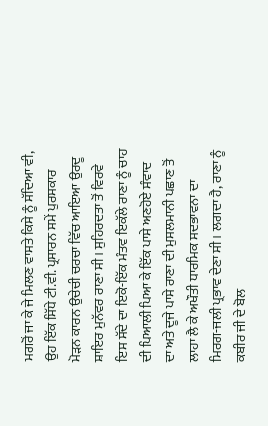ਮਗਰੋਂ ਜਾ ਕੇ ਜੇ ਮਿਲਣ ਵਾਸਤੇ ਕਿਸੇ ਨੂੰ ਸੱਦਿਆ ਵੀ, ਉਹ ਇੱਕ ਸਿੱਧੇ ਟੀ.ਵੀ. ਪ੍ਰਸਾਰਨ ਸਮੇਂ ਪੁਰਸਕਾਰ ਮੋੜਨ ਕਾਰਨ ਉਚੇਚੀ ਚਰਚਾ ਵਿੱਚ ਆਇਆ ਉਰਦੂ ਸ਼ਾਇਰ ਮੁਨੱਵਰ ਰਾਣਾ ਸੀ। ਸੁਹਿਰਦਤਾ ਤੋਂ ਵਿਰਵੇ ਇਸ ਸੱਦੇ ਦਾ ਇਕੋ-ਇੱਕ ਮੰਤਵ ਇਕੱਲੇ ਰਾਣਾ ਨੂੰ ਚਾਹ ਦੀ ਪਿਆਲੀ ਪਿਆ ਕੇ ਇੱਕ ਪਾਸੇ ਅਣਹੋਏ ਸੰਵਾਦ ਦਾ ਅਤੇ ਦੂਜੇ ਪਾਸੇ ਰਾਣਾ ਦੀ ਮੁਸਲਮਾਨੀ ਪਛਾਣ ਤੋਂ ਲਾਹਾ ਲੈ ਕੇ ਅਖੌਤੀ ਧਾਰਮਿਕ ਸਦਭਾਵਨਾ ਦਾ ਮਿਰਗ-ਜਲੀ ਪ੍ਰਭਾਵ ਦੇਣਾ ਸੀ। ਲਗਦਾ ਹੈ, ਰਾਣਾ ਨੂੰ ਕਬੀਰ ਜੀ ਦੇ ਬੋਲ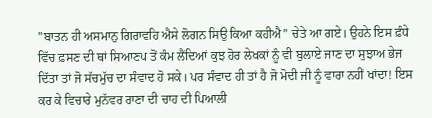”ਬਾਤਨ ਹੀ ਅਸਮਾਨੁ ਗਿਰਾਵਹਿ ਐਸੇ ਲੋਗਨ ਸਿਉ ਕਿਆ ਕਹੀਐ” ਚੇਤੇ ਆ ਗਏ। ਉਹਨੇ ਇਸ ਫ਼ੰਧੇ ਵਿੱਚ ਫ਼ਸਣ ਦੀ ਥਾਂ ਸਿਆਣਪ ਤੋਂ ਕੰਮ ਲੈਂਦਿਆਂ ਕੁਝ ਹੋਰ ਲੇਖਕਾਂ ਨੂੰ ਵੀ ਬੁਲਾਏ ਜਾਣ ਦਾ ਸੁਝਾਅ ਭੇਜ ਦਿੱਤਾ ਤਾਂ ਜੋ ਸੱਚਮੁੱਚ ਦਾ ਸੰਵਾਦ ਹੋ ਸਕੇ। ਪਰ ਸੰਵਾਦ ਹੀ ਤਾਂ ਹੈ ਜੋ ਮੋਦੀ ਜੀ ਨੂੰ ਵਾਰਾ ਨਹੀਂ ਖਾਂਦਾ! ਇਸ ਕਰ ਕੇ ਵਿਚਾਰੇ ਮੁਨੱਵਰ ਰਾਣਾ ਦੀ ਚਾਹ ਦੀ ਪਿਆਲੀ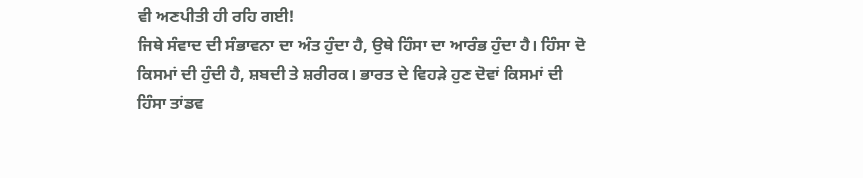ਵੀ ਅਣਪੀਤੀ ਹੀ ਰਹਿ ਗਈ!
ਜਿਥੇ ਸੰਵਾਦ ਦੀ ਸੰਭਾਵਨਾ ਦਾ ਅੰਤ ਹੁੰਦਾ ਹੈ, ਉਥੇ ਹਿੰਸਾ ਦਾ ਆਰੰਭ ਹੁੰਦਾ ਹੈ। ਹਿੰਸਾ ਦੋ ਕਿਸਮਾਂ ਦੀ ਹੁੰਦੀ ਹੈ, ਸ਼ਬਦੀ ਤੇ ਸ਼ਰੀਰਕ। ਭਾਰਤ ਦੇ ਵਿਹੜੇ ਹੁਣ ਦੋਵਾਂ ਕਿਸਮਾਂ ਦੀ ਹਿੰਸਾ ਤਾਂਡਵ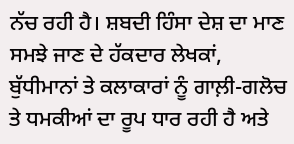ਨੱਚ ਰਹੀ ਹੈ। ਸ਼ਬਦੀ ਹਿੰਸਾ ਦੇਸ਼ ਦਾ ਮਾਣ ਸਮਝੇ ਜਾਣ ਦੇ ਹੱਕਦਾਰ ਲੇਖਕਾਂ, ਬੁੱਧੀਮਾਨਾਂ ਤੇ ਕਲਾਕਾਰਾਂ ਨੂੰ ਗਾਲ਼ੀ-ਗਲੋਚ ਤੇ ਧਮਕੀਆਂ ਦਾ ਰੂਪ ਧਾਰ ਰਹੀ ਹੈ ਅਤੇ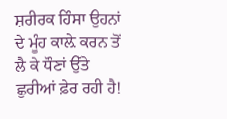ਸ਼ਰੀਰਕ ਹਿੰਸਾ ਉਹਨਾਂ ਦੇ ਮੂੰਹ ਕਾਲ਼ੇ ਕਰਨ ਤੋਂ ਲੈ ਕੇ ਧੌਣਾਂ ਉੱਤੇ ਛੁਰੀਆਂ ਫ਼ੇਰ ਰਹੀ ਹੈ!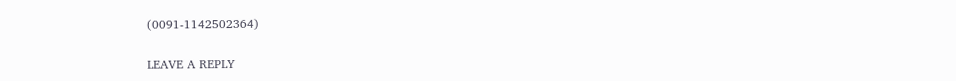(0091-1142502364)

LEAVE A REPLY